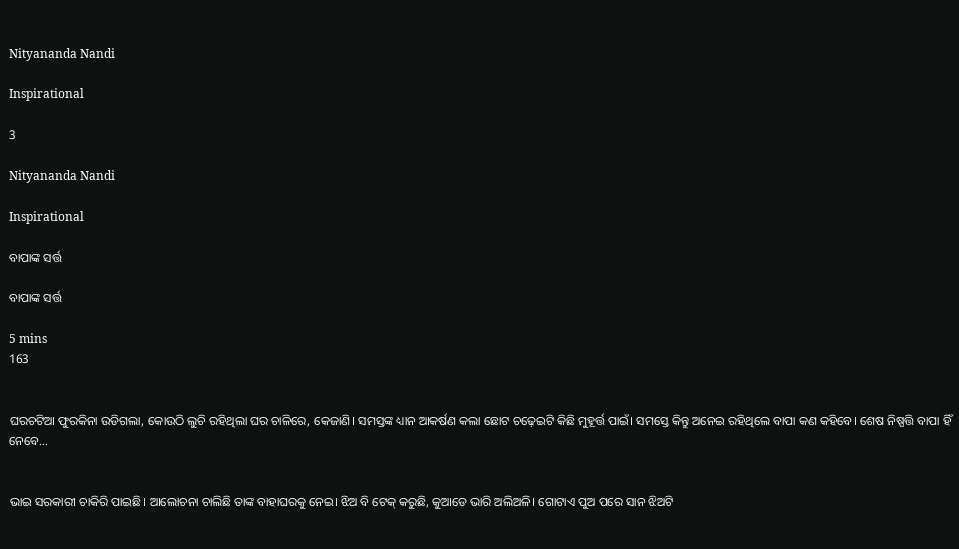Nityananda Nandi

Inspirational

3

Nityananda Nandi

Inspirational

ବାପାଙ୍କ ସର୍ତ୍ତ

ବାପାଙ୍କ ସର୍ତ୍ତ

5 mins
163


ଘରଚଟିଆ ଫୁରକିନା ଉଡିଗଲା, କୋଉଠି ଲୁଚି ରହିଥିଲା ଘର ଚାଳିରେ, କେଜାଣି। ସମସ୍ତଙ୍କ ଧ୍ୟାନ ଆକର୍ଷଣ କଲା ଛୋଟ ଚଢ଼େଇଟି କିଛି ମୁହୂର୍ତ୍ତ ପାଇଁ। ସମସ୍ତେ କିନ୍ତୁ ଅନେଇ ରହିଥିଲେ ବାପା କଣ କହିବେ। ଶେଷ ନିଷ୍ପତ୍ତି ବାପା ହିଁ ନେବେ...


ଭାଇ ସରକାରୀ ଚାକିରି ପାଇଛି। ଆଲୋଚନା ଚାଲିଛି ତାଙ୍କ ବାହାଘରକୁ ନେଇ। ଝିଅ ବି ଟେକ୍ କରୁଛି, କୁଆଡେ ଭାରି ଅଲିଅଳି। ଗୋଟାଏ ପୁଅ ପରେ ସାନ ଝିଅଟି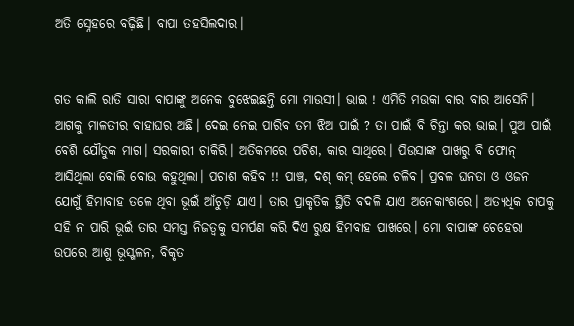ଅତି ସ୍ନେହରେ ବଢ଼ିଛି। ବାପା ତହସିଲଦାର।


ଗତ କାଲି ରାତି ସାରା ବାପାଙ୍କୁ ଅନେକ ବୁଝେଇଛନ୍ତି ମୋ ମାଉସୀ। ଭାଇ ! ଏମିତି ମଉକା ବାର ବାର ଆସେନି। ଆଗକୁ ମାଳତୀର ବାହାଘର ଅଛି। ଦେଇ ନେଇ ପାରିବ ତମ ଝିଅ ପାଇଁ ? ତା ପାଇଁ ବି ଚିନ୍ତା କର ଭାଇ। ପୁଅ ପାଇଁ ବେଶି ଯୌତୁକ ମାଗ। ସରକାରୀ ଚାକିରି। ଅତିକମରେ ପଚିଶ, କାର ସାଥିରେ। ପିଉସାଙ୍କ ପାଖରୁ ବି ଫୋନ୍ ଆସିଥିଲା ବୋଲି ବୋଉ କହୁଥିଲା। ପଚାଶ କହିବ !! ପାଞ୍ଚ, ଦଶ୍ କମ୍ ହେଲେ ଚଳିବ। ପ୍ରବଳ ଘନତା ଓ ଓଜନ ଯୋଗୁଁ ହିମାବାହ ତଳେ ଥିବା ଭୂଇଁ ଆଁଚୁଡ଼ି ଯାଏ। ତାର ପ୍ରାକୃତିକ ସ୍ଥିତି ବଦଳି ଯାଏ ଅନେକାଂଶରେ। ଅତ୍ୟଧିକ ଚାପକୁ ସହି ନ ପାରି ଭୂଇଁ ତାର ସମସ୍ତ ନିଜତ୍ବକୁ ସମର୍ପଣ କରି ଦିଏ ରୁକ୍ଷ ହିମବାହ ପାଖରେ। ମୋ ବାପାଙ୍କ ଚେହେରା ଉପରେ ଆଶୁ ଭୂସ୍ଖଳନ, ବିକୃତ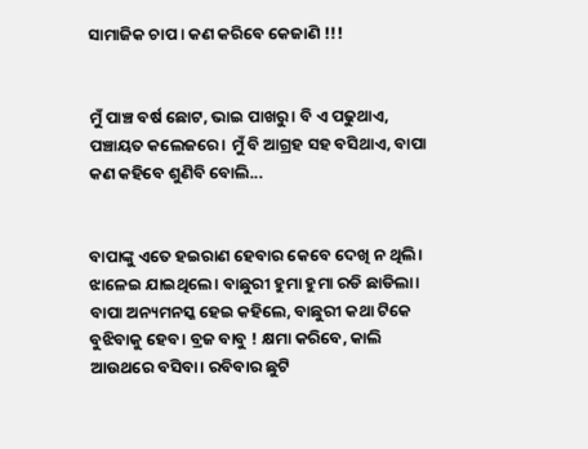ସାମାଜିକ ଚାପ । କଣ କରିବେ କେଜାଣି !!!


ମୁଁ ପାଞ୍ଚ ବର୍ଷ ଛୋଟ, ଭାଇ ପାଖରୁ। ବି ଏ ପଢୁଥାଏ, ପଞ୍ଚାୟତ କଲେଜରେ। ମୁଁ ବି ଆଗ୍ରହ ସହ ବସିଥାଏ, ବାପା କଣ କହିବେ ଶୁଣିବି ବୋଲି...


ବାପାଙ୍କୁ ଏତେ ହଇରାଣ ହେବାର କେବେ ଦେଖି ନ ଥିଲି। ଝାଳେଇ ଯାଇଥିଲେ। ବାଛୁରୀ ହୁମା ହୁମା ରଡି ଛାଡିଲା। ବାପା ଅନ୍ୟମନସ୍କ ହେଇ କହିଲେ, ବାଛୁରୀ କଥା ଟିକେ ବୁଝିବାକୁ ହେବ। ବ୍ରଜ ବାବୁ ! କ୍ଷମା କରିବେ, କାଲି ଆଉଥରେ ବସିବା। ରବିବାର ଛୁଟି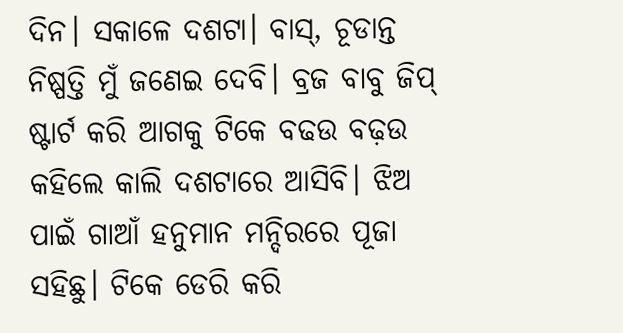ଦିନ। ସକାଳେ ଦଶଟା। ବାସ୍, ଚୂଡାନ୍ତ ନିଷ୍ପତ୍ତି ମୁଁ ଜଣେଇ ଦେବି। ବ୍ରଜ ବାବୁ ଜିପ୍ ଷ୍ଟାର୍ଟ କରି ଆଗକୁ ଟିକେ ବଢଉ ବଢ଼ଉ କହିଲେ କାଲି ଦଶଟାରେ ଆସିବି। ଝିଅ ପାଇଁ ଗାଆଁ ହନୁମାନ ମନ୍ଦିରରେ ପୂଜା ସହିଛୁ। ଟିକେ ଡେରି କରି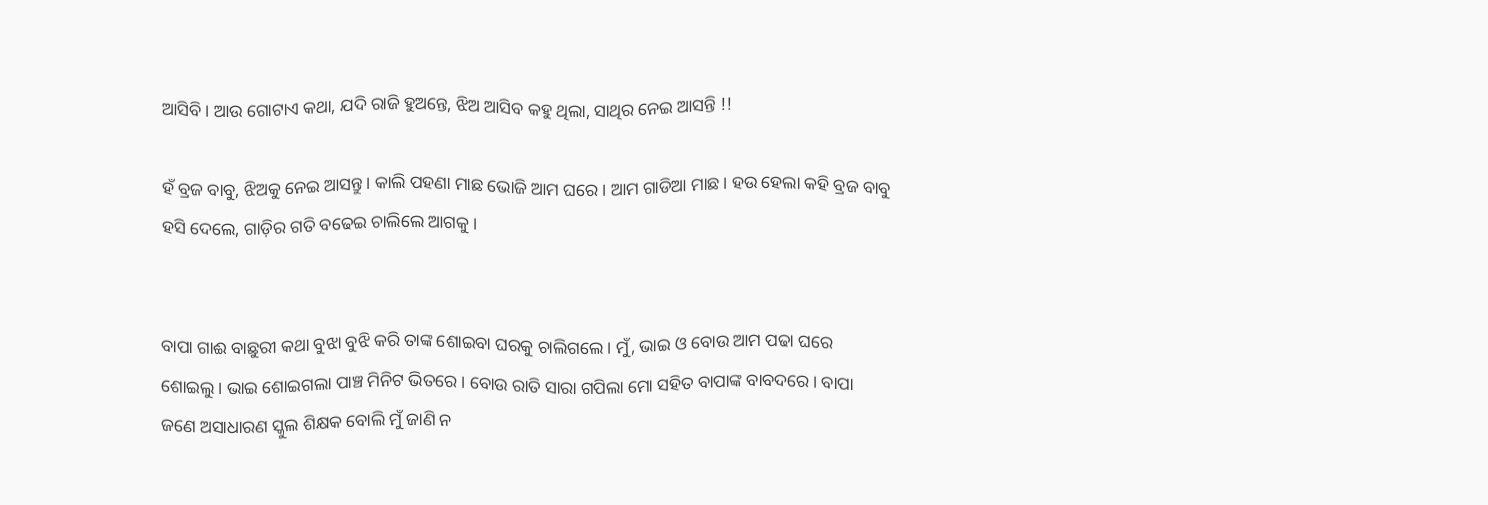ଆସିବି। ଆଉ ଗୋଟାଏ କଥା, ଯଦି ରାଜି ହୁଅନ୍ତେ, ଝିଅ ଆସିବ କହୁ ଥିଲା, ସାଥିର ନେଇ ଆସନ୍ତି !!

ହଁ ବ୍ରଜ ବାବୁ, ଝିଅକୁ ନେଇ ଆସନ୍ତୁ। କାଲି ପହଣା ମାଛ ଭୋଜି ଆମ ଘରେ। ଆମ ଗାଡିଆ ମାଛ। ହଉ ହେଲା କହି ବ୍ରଜ ବାବୁ ହସି ଦେଲେ, ଗାଡ଼ିର ଗତି ବଢେଇ ଚାଲିଲେ ଆଗକୁ।


ବାପା ଗାଈ ବାଛୁରୀ କଥା ବୁଝା ବୁଝି କରି ତାଙ୍କ ଶୋଇବା ଘରକୁ ଚାଲିଗଲେ । ମୁଁ, ଭାଇ ଓ ବୋଉ ଆମ ପଢା ଘରେ ଶୋଇଲୁ। ଭାଇ ଶୋଇଗଲା ପାଞ୍ଚ ମିନିଟ ଭିତରେ। ବୋଉ ରାତି ସାରା ଗପିଲା ମୋ ସହିତ ବାପାଙ୍କ ବାବଦରେ। ବାପା ଜଣେ ଅସାଧାରଣ ସ୍କୁଲ ଶିକ୍ଷକ ବୋଲି ମୁଁ ଜାଣି ନ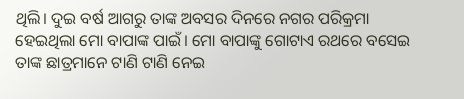ଥିଲି। ଦୁଇ ବର୍ଷ ଆଗରୁ ତାଙ୍କ ଅବସର ଦିନରେ ନଗର ପରିକ୍ରମା ହେଇଥିଲା ମୋ ବାପାଙ୍କ ପାଇଁ। ମୋ ବାପାଙ୍କୁ ଗୋଟାଏ ରଥରେ ବସେଇ ତାଙ୍କ ଛାତ୍ରମାନେ ଟାଣି ଟାଣି ନେଇ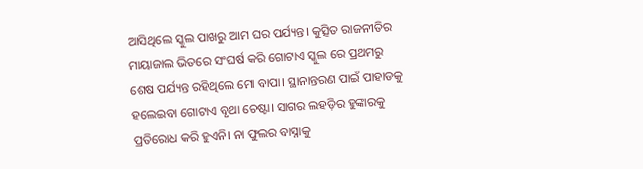ଆସିଥିଲେ ସ୍କୁଲ ପାଖରୁ ଆମ ଘର ପର୍ଯ୍ୟନ୍ତ। କୁତ୍ସିତ ରାଜନୀତିର ମାୟାଜାଲ ଭିତରେ ସଂଘର୍ଷ କରି ଗୋଟାଏ ସ୍କୁଲ ରେ ପ୍ରଥମରୁ ଶେଷ ପର୍ଯ୍ୟନ୍ତ ରହିଥିଲେ ମୋ ବାପା। ସ୍ଥାନାନ୍ତରଣ ପାଇଁ ପାହାଡକୁ ହଲେଇବା ଗୋଟାଏ ବୃଥା ଚେଷ୍ଟା। ସାଗର ଲହଡ଼ିର ହୁଙ୍କାରକୁ ପ୍ରତିରୋଧ କରି ହୁଏନି। ନା ଫୁଲର ବାସ୍ନାକୁ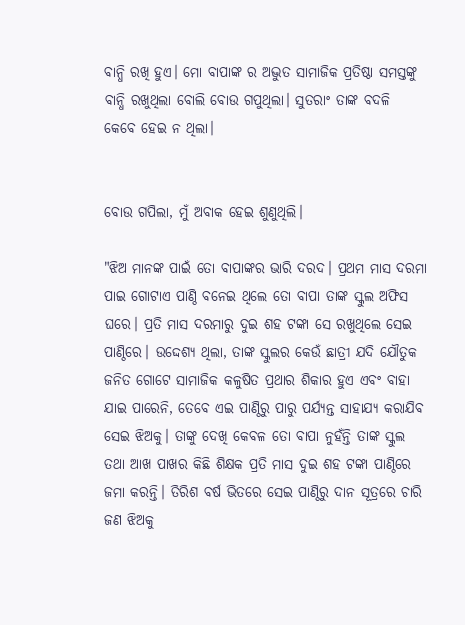ବାନ୍ଧି ରଖି ହୁଏ। ମୋ ବାପାଙ୍କ ର ଅଦ୍ଭୁତ ସାମାଜିକ ପ୍ରତିଷ୍ଠା ସମସ୍ତଙ୍କୁ ବାନ୍ଧି ରଖୁଥିଲା ବୋଲି ବୋଉ ଗପୁଥିଲା। ସୁତରାଂ ତାଙ୍କ ବଦଳି କେବେ ହେଇ ନ ଥିଲା।


ବୋଉ ଗପିଲା, ମୁଁ ଅବାକ ହେଇ ଶୁଣୁଥିଲି।

"ଝିଅ ମାନଙ୍କ ପାଇଁ ତୋ ବାପାଙ୍କର ଭାରି ଦରଦ। ପ୍ରଥମ ମାସ ଦରମା ପାଇ ଗୋଟାଏ ପାଣ୍ଠି ବନେଇ ଥିଲେ ତୋ ବାପା ତାଙ୍କ ସ୍କୁଲ ଅଫିସ ଘରେ। ପ୍ରତି ମାସ ଦରମାରୁ ଦୁଇ ଶହ ଟଙ୍କା ସେ ରଖୁଥିଲେ ସେଇ ପାଣ୍ଠିରେ। ଉଦ୍ଦେଶ୍ୟ ଥିଲା, ତାଙ୍କ ସ୍କୁଲର କେଉଁ ଛାତ୍ରୀ ଯଦି ଯୌତୁକ ଜନିତ ଗୋଟେ ସାମାଜିକ କଳୁଷିତ ପ୍ରଥାର ଶିକାର ହୁଏ ଏବଂ ବାହା ଯାଇ ପାରେନି, ତେବେ ଏଇ ପାଣ୍ଠିରୁ ପାରୁ ପର୍ଯ୍ୟନ୍ତ ସାହାଯ୍ୟ କରାଯିବ ସେଇ ଝିଅକୁ। ତାଙ୍କୁ ଦେଖି କେବଳ ତୋ ବାପା ନୁହଁନ୍ତି ତାଙ୍କ ସ୍କୁଲ ତଥା ଆଖ ପାଖର କିଛି ଶିକ୍ଷକ ପ୍ରତି ମାସ ଦୁଇ ଶହ ଟଙ୍କା ପାଣ୍ଠିରେ ଜମା କରନ୍ତି। ତିରିଶ ବର୍ଷ ଭିତରେ ସେଇ ପାଣ୍ଠିରୁ ଦାନ ସୂତ୍ରରେ ଚାରି ଜଣ ଝିଅକୁ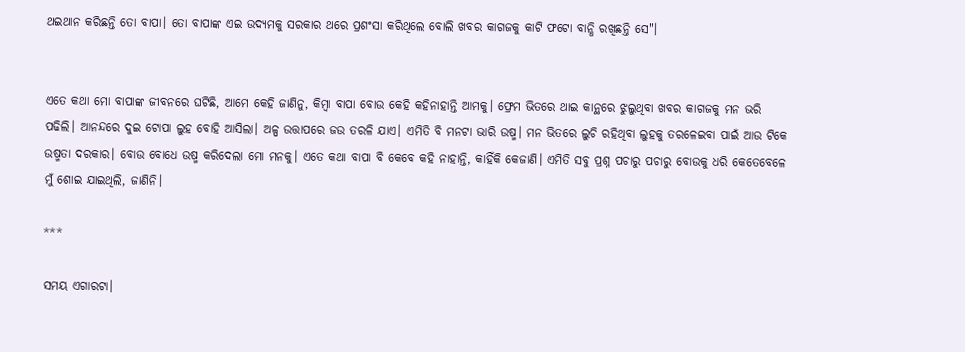ଥଇଥାନ କରିଛନ୍ତି ତୋ ବାପା। ତୋ ବାପାଙ୍କ ଏଇ ଉଦ୍ୟମକୁ ସରକାର ଥରେ ପ୍ରଶଂସା କରିଥିଲେ ବୋଲି ଖବର କାଗଜକୁ କାଟି ଫଟୋ ବାନ୍ଧି ରଖିଛନ୍ତି ସେ"।


ଏତେ କଥା ମୋ ବାପାଙ୍କ ଜୀବନରେ ଘଟିଛି, ଆମେ କେହି ଜାଣିନୁ, କିମ୍ବା ବାପା ବୋଉ କେହି କହିନାହାନ୍ତି ଆମକୁ। ଫ୍ରେମ ଭିତରେ ଥାଇ କାନ୍ଥରେ ଝୁଲୁଥିବା ଖବର କାଗଜକୁ ମନ ଭରି ପଢିଲି। ଆନନ୍ଦରେ ଦୁଇ ଟୋପା ଲୁହ ବୋହି ଆସିଲା। ଅଳ୍ପ ଉତ୍ତାପରେ ଜଉ ତରଳି ଯାଏ। ଏମିତି ବି ମନଟା ଭାରି ଉଷ୍ମ। ମନ ଭିତରେ ଲୁଚି ରହିଥିବା ଲୁହକୁ ତରଳେଇବା ପାଇଁ ଆଉ ଟିକେ ଉଷ୍ମତା ଦରକାର। ବୋଉ ବୋଧେ ଉଷ୍ମ କରିଦେଲା ମୋ ମନକୁ। ଏତେ କଥା ବାପା ବି କେବେ କହି ନାହାନ୍ତି, କାହିଁକି କେଜାଣି। ଏମିତି ସବୁ ପ୍ରଶ୍ନ ପଚାରୁ ପଚାରୁ ବୋଉକୁ ଧରି କେତେବେଳେ ମୁଁ ଶୋଇ ଯାଇଥିଲି, ଜାଣିନି।

***

ସମୟ ଏଗାରଟା।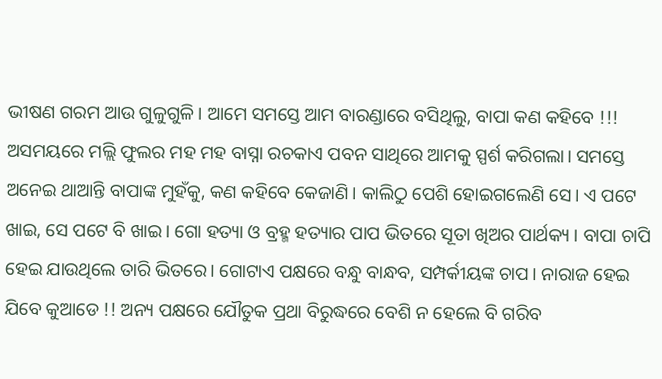ଭୀଷଣ ଗରମ ଆଉ ଗୁଳୁଗୁଳି। ଆମେ ସମସ୍ତେ ଆମ ବାରଣ୍ଡାରେ ବସିଥିଲୁ, ବାପା କଣ କହିବେ !!! ଅସମୟରେ ମଲ୍ଲି ଫୁଲର ମହ ମହ ବାସ୍ନା ରଚକାଏ ପବନ ସାଥିରେ ଆମକୁ ସ୍ପର୍ଶ କରିଗଲା। ସମସ୍ତେ ଅନେଇ ଥାଆନ୍ତି ବାପାଙ୍କ ମୁହଁକୁ, କଣ କହିବେ କେଜାଣି। କାଲିଠୁ ପେଶି ହୋଇଗଲେଣି ସେ। ଏ ପଟେ ଖାଇ, ସେ ପଟେ ବି ଖାଇ। ଗୋ ହତ୍ୟା ଓ ବ୍ରହ୍ମ ହତ୍ୟାର ପାପ ଭିତରେ ସୂତା ଖିଅର ପାର୍ଥକ୍ୟ । ବାପା ଚାପି ହେଇ ଯାଉଥିଲେ ତାରି ଭିତରେ। ଗୋଟାଏ ପକ୍ଷରେ ବନ୍ଧୁ ବାନ୍ଧବ, ସମ୍ପର୍କୀୟଙ୍କ ଚାପ। ନାରାଜ ହେଇ ଯିବେ କୁଆଡେ !! ଅନ୍ୟ ପକ୍ଷରେ ଯୌତୁକ ପ୍ରଥା ବିରୁଦ୍ଧରେ ବେଶି ନ ହେଲେ ବି ଗରିବ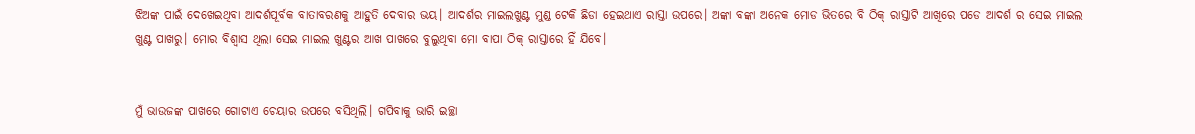ଝିଅଙ୍କ ପାଇଁ ଦେଖେଇଥିବା ଆଦର୍ଶପୂର୍ବକ ବାତାବରଣକୁ ଆହୁତି ଦେବାର ଭୟ। ଆଦର୍ଶର ମାଇଲଖୁଣ୍ଟ ମୁଣ୍ଡ ଟେକି ଛିଡା ହେଇଥାଏ ରାସ୍ତା ଉପରେ। ଅଙ୍କା ବଙ୍କା ଅନେକ ମୋଡ ଭିତରେ ବି ଠିକ୍ ରାସ୍ତାଟି ଆଖିରେ ପଡେ ଆଦର୍ଶ ର ସେଇ ମାଇଲ ଖୁଣ୍ଟ ପାଖରୁ। ମୋର ବିଶ୍ୱାସ ଥିଲା ସେଇ ମାଇଲ ଖୁଣ୍ଟର ଆଖ ପାଖରେ ବୁଲୁଥିବା ମୋ ବାପା ଠିକ୍ ରାସ୍ତାରେ ହିଁ ଯିବେ।


ମୁଁ ଭାଉଜଙ୍କ ପାଖରେ ଗୋଟାଏ ଚେୟାର ଉପରେ ବସିଥିଲି। ଗପିବାକୁ ଭାରି ଇଚ୍ଛା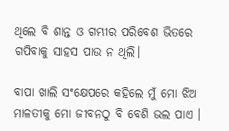ଥିଲେ ବି ଶାନ୍ତ ଓ ଗମ୍ଭୀର ପରିବେଶ ଭିତରେ ଗପିବାକୁ ସାହସ ପାଉ ନ ଥିଲି।

ବାପା ଖାଲି ସଂକ୍ଷେପରେ କହିଲେ ମୁଁ ମୋ ଝିଅ ମାଳତୀକୁ ମୋ ଜୀବନଠୁ ବି ବେଶି ଭଲ ପାଏ ।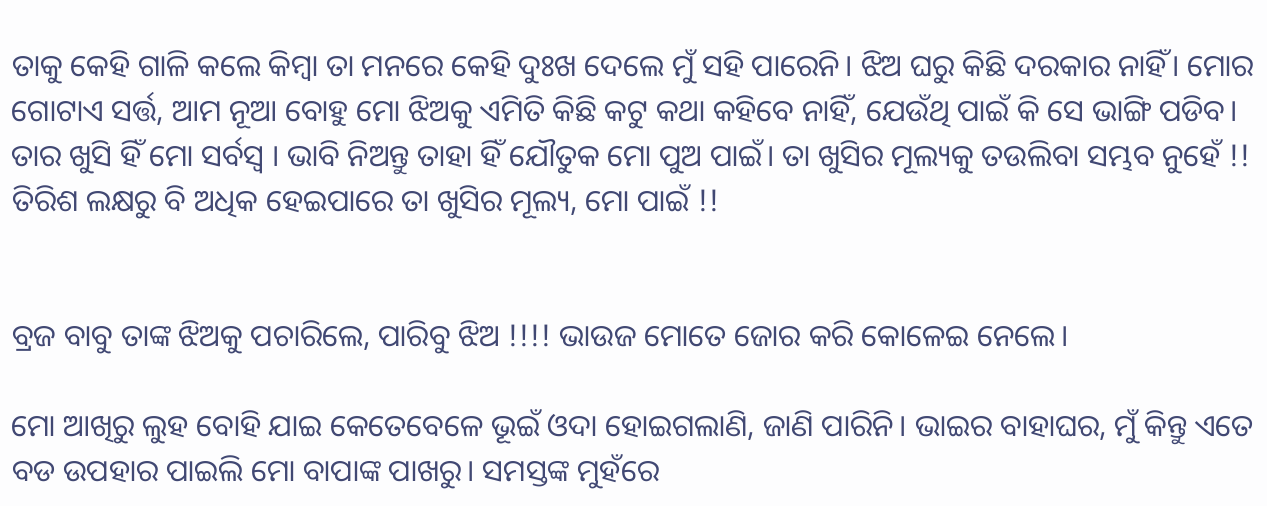ତାକୁ କେହି ଗାଳି କଲେ କିମ୍ବା ତା ମନରେ କେହି ଦୁଃଖ ଦେଲେ ମୁଁ ସହି ପାରେନି। ଝିଅ ଘରୁ କିଛି ଦରକାର ନାହିଁ। ମୋର ଗୋଟାଏ ସର୍ତ୍ତ, ଆମ ନୂଆ ବୋହୁ ମୋ ଝିଅକୁ ଏମିତି କିଛି କଟୁ କଥା କହିବେ ନାହିଁ, ଯେଉଁଥି ପାଇଁ କି ସେ ଭାଙ୍ଗି ପଡିବ। ତାର ଖୁସି ହିଁ ମୋ ସର୍ବସ୍ୱ । ଭାବି ନିଅନ୍ତୁ ତାହା ହିଁ ଯୌତୁକ ମୋ ପୁଅ ପାଇଁ। ତା ଖୁସିର ମୂଲ୍ୟକୁ ତଉଲିବା ସମ୍ଭବ ନୁହେଁ !! ତିରିଶ ଲକ୍ଷରୁ ବି ଅଧିକ ହେଇପାରେ ତା ଖୁସିର ମୂଲ୍ୟ, ମୋ ପାଇଁ !!


ବ୍ରଜ ବାବୁ ତାଙ୍କ ଝିଅକୁ ପଚାରିଲେ, ପାରିବୁ ଝିଅ !!!! ଭାଉଜ ମୋତେ ଜୋର କରି କୋଳେଇ ନେଲେ।

ମୋ ଆଖିରୁ ଲୁହ ବୋହି ଯାଇ କେତେବେଳେ ଭୂଇଁ ଓଦା ହୋଇଗଲାଣି, ଜାଣି ପାରିନି। ଭାଇର ବାହାଘର, ମୁଁ କିନ୍ତୁ ଏତେ ବଡ ଉପହାର ପାଇଲି ମୋ ବାପାଙ୍କ ପାଖରୁ। ସମସ୍ତଙ୍କ ମୁହଁରେ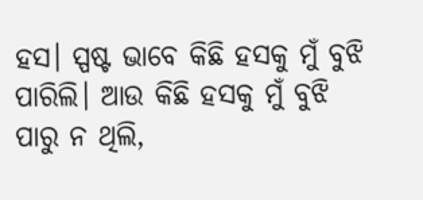ହସ। ସ୍ପଷ୍ଟ ଭାବେ କିଛି ହସକୁ ମୁଁ ବୁଝି ପାରିଲି। ଆଉ କିଛି ହସକୁ ମୁଁ ବୁଝି ପାରୁ ନ ଥିଲି,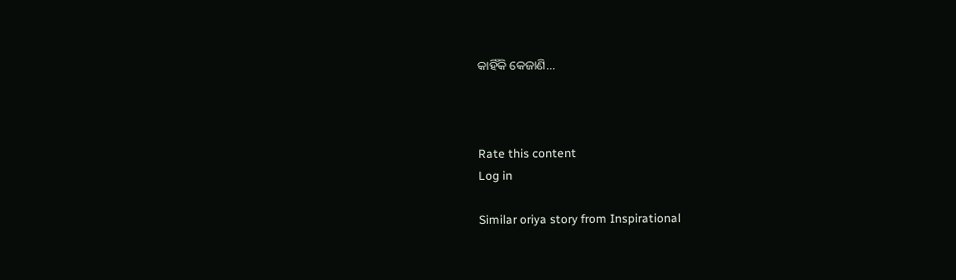କାହିଁକି କେଜାଣି...



Rate this content
Log in

Similar oriya story from Inspirational